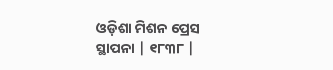ଓଡ଼ିଶା ମିଶନ ପ୍ରେସ
ସ୍ଥାପନା | ୧୮୩୮ |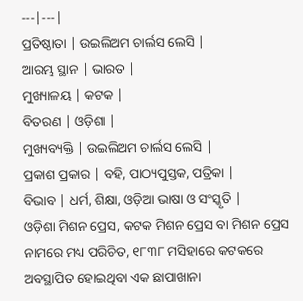---|---|
ପ୍ରତିଷ୍ଠାତା | ଉଇଲିଅମ ଚାର୍ଲସ ଲେସି |
ଆରମ୍ଭ ସ୍ଥାନ | ଭାରତ |
ମୁଖ୍ୟାଳୟ | କଟକ |
ବିତରଣ | ଓଡ଼ିଶା |
ମୁଖ୍ୟବ୍ୟକ୍ତି | ଉଇଲିଅମ ଚାର୍ଲସ ଲେସି |
ପ୍ରକାଶ ପ୍ରକାର | ବହି, ପାଠ୍ୟପୁସ୍ତକ, ପତ୍ରିକା |
ବିଭାବ | ଧର୍ମ, ଶିକ୍ଷା, ଓଡ଼ିଆ ଭାଷା ଓ ସଂସ୍କୃତି |
ଓଡ଼ିଶା ମିଶନ ପ୍ରେସ, କଟକ ମିଶନ ପ୍ରେସ ବା ମିଶନ ପ୍ରେସ ନାମରେ ମଧ୍ୟ ପରିଚିତ, ୧୮୩୮ ମସିହାରେ କଟକରେ ଅବସ୍ଥାପିତ ହୋଇଥିବା ଏକ ଛାପାଖାନା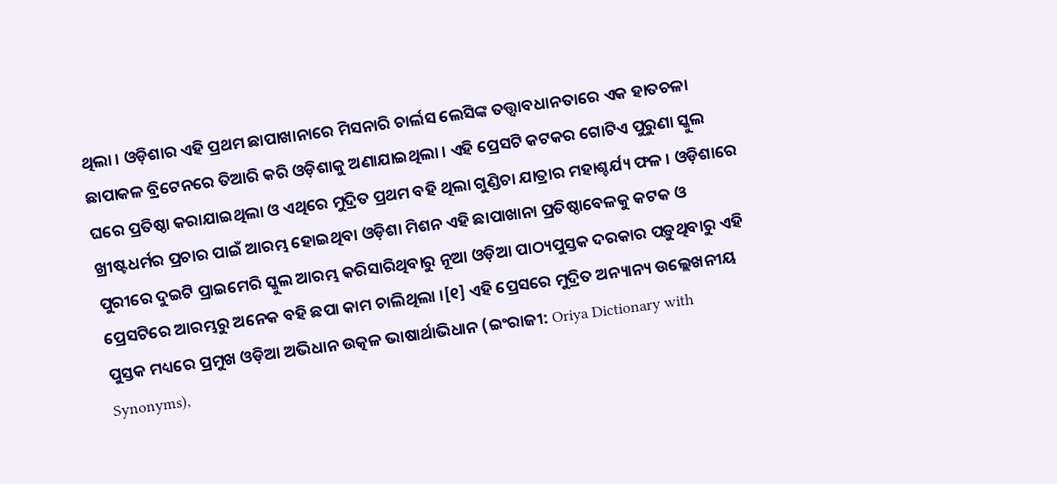ଥିଲା । ଓଡ଼ିଶାର ଏହି ପ୍ରଥମ ଛାପାଖାନାରେ ମିସନାରି ଚାର୍ଲସ ଲେସିଙ୍କ ତତ୍ତ୍ୱାବଧାନତାରେ ଏକ ହାତଚଳା ଛାପାକଳ ବ୍ରିଟେନରେ ତିଆରି କରି ଓଡ଼ିଶାକୁ ଅଣାଯାଇଥିଲା । ଏହି ପ୍ରେସଟି କଟକର ଗୋଟିଏ ପୁରୁଣା ସ୍କୁଲ ଘରେ ପ୍ରତିଷ୍ଠା କରାଯାଇଥିଲା ଓ ଏଥିରେ ମୁଦ୍ରିତ ପ୍ରଥମ ବହି ଥିଲା ଗୁଣ୍ଡିଚା ଯାତ୍ରାର ମହାଶ୍ଚର୍ଯ୍ୟ ଫଳ । ଓଡ଼ିଶାରେ ଖ୍ରୀଷ୍ଟଧର୍ମର ପ୍ରଚାର ପାଇଁ ଆରମ୍ଭ ହୋଇଥିବା ଓଡ଼ିଶା ମିଶନ ଏହି ଛାପାଖାନା ପ୍ରତିଷ୍ଠାବେଳକୁ କଟକ ଓ ପୁରୀରେ ଦୁଇଟି ପ୍ରାଇମେରି ସ୍କୁଲ ଆରମ୍ଭ କରିସାରିଥିବାରୁ ନୂଆ ଓଡ଼ିଆ ପାଠ୍ୟପୁସ୍ତକ ଦରକାର ପଡ଼ୁଥିବାରୁ ଏହି ପ୍ରେସଟିରେ ଆରମ୍ଭରୁ ଅନେକ ବହି ଛପା କାମ ଚାଲିଥିଲା ।[୧] ଏହି ପ୍ରେସରେ ମୁଦ୍ରିତ ଅନ୍ୟାନ୍ୟ ଉଲ୍ଲେଖନୀୟ ପୁସ୍ତକ ମଧ୍ୟରେ ପ୍ରମୁଖ ଓଡ଼ିଆ ଅଭିଧାନ ଉତ୍କଳ ଭାଷାର୍ଥାଭିଧାନ (ଇଂରାଜୀ: Oriya Dictionary with Synonyms),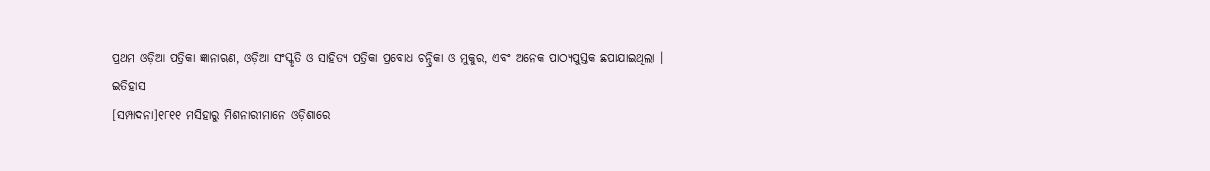ପ୍ରଥମ ଓଡ଼ିଆ ପତ୍ରିକା ଜ୍ଞାନାଋଣ, ଓଡ଼ିଆ ସଂସ୍କୃତି ଓ ସାହିତ୍ୟ ପତ୍ରିକା ପ୍ରବୋଧ ଚନ୍ଦ୍ରିକା ଓ ମୁକୁର, ଏବଂ ଅନେକ ପାଠ୍ୟପୁସ୍ତକ ଛପାଯାଇଥିଲା ।
ଇତିହାସ
[ସମ୍ପାଦନା]୧୮୧୧ ମସିହାରୁ ମିଶନାରୀମାନେ ଓଡ଼ିଶାରେ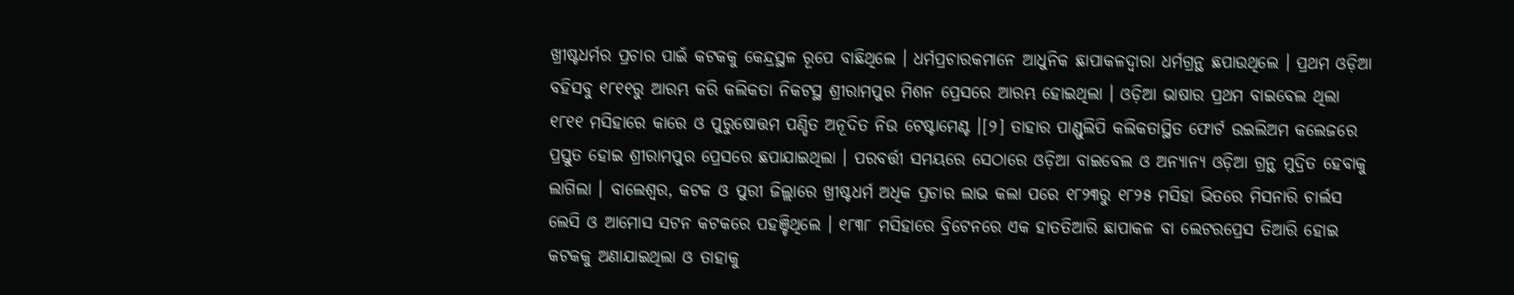ଖ୍ରୀଷ୍ଟଧର୍ମର ପ୍ରଚାର ପାଇଁ କଟକକୁ କେନ୍ଦ୍ରସ୍ଥଳ ରୂପେ ବାଛିଥିଲେ । ଧର୍ମପ୍ରଚାରକମାନେ ଆଧୁନିକ ଛାପାକଳଦ୍ୱାରା ଧର୍ମଗ୍ରନ୍ଥ ଛପାଉଥିଲେ । ପ୍ରଥମ ଓଡ଼ିଆ ବହିସବୁ ୧୮୧୧ରୁ ଆରମ୍ଭ କରି କଲିକତା ନିକଟସ୍ଥ ଶ୍ରୀରାମପୁର ମିଶନ ପ୍ରେସରେ ଆରମ୍ଭ ହୋଇଥିଲା । ଓଡ଼ିଆ ଭାଷାର ପ୍ରଥମ ବାଇବେଲ ଥିଲା ୧୮୧୧ ମସିହାରେ କାରେ ଓ ପୁରୁଷୋତ୍ତମ ପଣ୍ଡିତ ଅନୂଦିତ ନିଉ ଟେଷ୍ଟାମେଣ୍ଟ ।[୨] ତାହାର ପାଣ୍ଡୁଲିପି କଲିକତାସ୍ଥିତ ଫୋର୍ଟ ଉଇଲିଅମ କଲେଜରେ ପ୍ରସ୍ତୁତ ହୋଇ ଶ୍ରୀରାମପୁର ପ୍ରେସରେ ଛପାଯାଇଥିଲା । ପରବର୍ତ୍ତୀ ସମୟରେ ସେଠାରେ ଓଡ଼ିଆ ବାଇବେଲ ଓ ଅନ୍ୟାନ୍ୟ ଓଡ଼ିଆ ଗ୍ରନ୍ଥ ମୁଦ୍ରିତ ହେବାକୁ ଲାଗିଲା । ବାଲେଶ୍ବର, କଟକ ଓ ପୁରୀ ଜିଲ୍ଲାରେ ଖ୍ରୀଷ୍ଟଧର୍ମ ଅଧିକ ପ୍ରଚାର ଲାଭ କଲା ପରେ ୧୮୨୩ରୁ ୧୮୨୫ ମସିହା ଭିତରେ ମିସନାରି ଚାର୍ଲସ ଲେସି ଓ ଆମୋସ ସଟନ କଟକରେ ପହଞ୍ଚିଥିଲେ । ୧୮୩୮ ମସିହାରେ ବ୍ରିଟେନରେ ଏକ ହାତତିଆରି ଛାପାକଳ ବା ଲେଟରପ୍ରେସ ତିଆରି ହୋଇ କଟକକୁ ଅଣାଯାଇଥିଲା ଓ ତାହାକୁ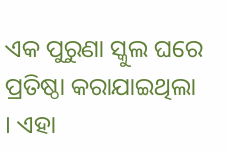ଏକ ପୁରୁଣା ସ୍କୁଲ ଘରେ ପ୍ରତିଷ୍ଠା କରାଯାଇଥିଲା । ଏହା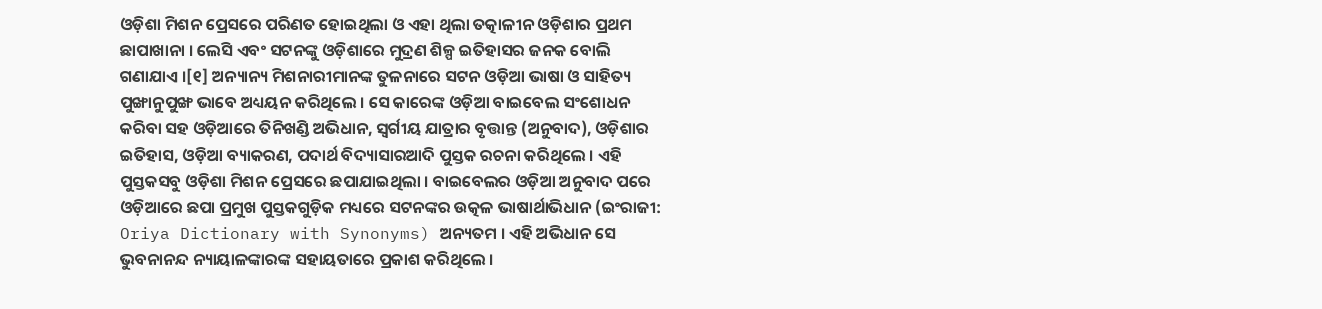ଓଡ଼ିଶା ମିଶନ ପ୍ରେସରେ ପରିଣତ ହୋଇଥିଲା ଓ ଏହା ଥିଲା ତତ୍କାଳୀନ ଓଡ଼ିଶାର ପ୍ରଥମ ଛାପାଖାନା । ଲେସି ଏବଂ ସଟନଙ୍କୁ ଓଡ଼ିଶାରେ ମୁଦ୍ରଣ ଶିଳ୍ପ ଇତିହାସର ଜନକ ବୋଲି ଗଣାଯାଏ ।[୧] ଅନ୍ୟାନ୍ୟ ମିଶନାରୀମାନଙ୍କ ତୁଳନାରେ ସଟନ ଓଡ଼ିଆ ଭାଷା ଓ ସାହିତ୍ୟ ପୁଙ୍ଖାନୁପୁଙ୍ଖ ଭାବେ ଅଧ୍ୟୟନ କରିଥିଲେ । ସେ କାରେଙ୍କ ଓଡ଼ିଆ ବାଇବେଲ ସଂଶୋଧନ କରିବା ସହ ଓଡ଼ିଆରେ ତିନିଖଣ୍ଡି ଅଭିଧାନ, ସ୍ୱର୍ଗୀୟ ଯାତ୍ରାର ବୃତ୍ତାନ୍ତ (ଅନୁବାଦ), ଓଡ଼ିଶାର ଇତିହାସ, ଓଡ଼ିଆ ବ୍ୟାକରଣ, ପଦାର୍ଥ ବିଦ୍ୟାସାରଆଦି ପୁସ୍ତକ ରଚନା କରିଥିଲେ । ଏହି ପୁସ୍ତକସବୁ ଓଡ଼ିଶା ମିଶନ ପ୍ରେସରେ ଛପାଯାଇଥିଲା । ବାଇବେଲର ଓଡ଼ିଆ ଅନୁବାଦ ପରେ ଓଡ଼ିଆରେ ଛପା ପ୍ରମୁଖ ପୁସ୍ତକଗୁଡ଼ିକ ମଧ୍ୟରେ ସଟନଙ୍କର ଉତ୍କଳ ଭାଷାର୍ଥାଭିଧାନ (ଇଂରାଜୀ: Oriya Dictionary with Synonyms) ଅନ୍ୟତମ । ଏହି ଅଭିଧାନ ସେ ଭୁବନାନନ୍ଦ ନ୍ୟାୟାଳଙ୍କାରଙ୍କ ସହାୟତାରେ ପ୍ରକାଶ କରିଥିଲେ ।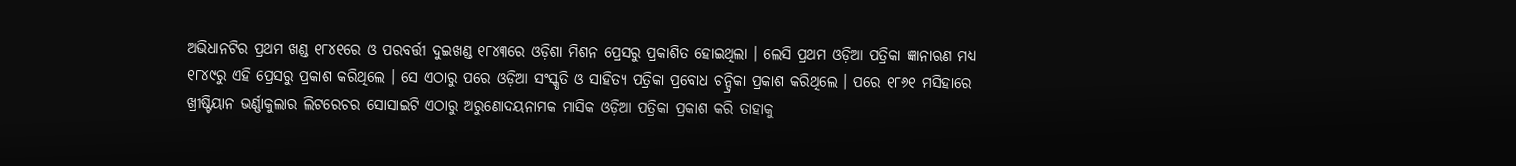ଅଭିଧାନଟିର ପ୍ରଥମ ଖଣ୍ଡ ୧୮୪୧ରେ ଓ ପରବର୍ତ୍ତୀ ଦୁଇଖଣ୍ଡ ୧୮୪୩ରେ ଓଡ଼ିଶା ମିଶନ ପ୍ରେସରୁ ପ୍ରକାଶିତ ହୋଇଥିଲା । ଲେସି ପ୍ରଥମ ଓଡ଼ିଆ ପତ୍ରିକା ଜ୍ଞାନାଋଣ ମଧ୍ୟ ୧୮୪୯ରୁ ଏହି ପ୍ରେସରୁ ପ୍ରକାଶ କରିଥିଲେ । ସେ ଏଠାରୁ ପରେ ଓଡ଼ିଆ ସଂସ୍କୃତି ଓ ସାହିତ୍ୟ ପତ୍ରିକା ପ୍ରବୋଧ ଚନ୍ଦ୍ରିକା ପ୍ରକାଶ କରିଥିଲେ । ପରେ ୧୮୬୧ ମସିହାରେ ଖ୍ରୀଷ୍ଟିୟାନ ଭର୍ଣ୍ଣାକୁଲାର ଲିଟରେଚର ସୋସାଇଟି ଏଠାରୁ ଅରୁଣୋଦୟନାମକ ମାସିକ ଓଡ଼ିଆ ପତ୍ରିକା ପ୍ରକାଶ କରି ତାହାକୁ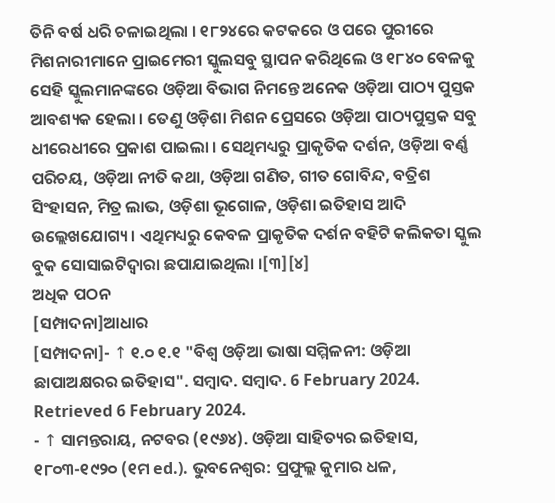ତିନି ବର୍ଷ ଧରି ଚଳାଇଥିଲା । ୧୮୨୪ରେ କଟକରେ ଓ ପରେ ପୁରୀରେ ମିଶନାରୀମାନେ ପ୍ରାଇମେରୀ ସ୍କୁଲସବୁ ସ୍ଥାପନ କରିଥିଲେ ଓ ୧୮୪୦ ବେଳକୁ ସେହି ସ୍କୁଲମାନଙ୍କରେ ଓଡ଼ିଆ ବିଭାଗ ନିମନ୍ତେ ଅନେକ ଓଡ଼ିଆ ପାଠ୍ୟ ପୁସ୍ତକ ଆବଶ୍ୟକ ହେଲା । ତେଣୁ ଓଡ଼ିଶା ମିଶନ ପ୍ରେସରେ ଓଡ଼ିଆ ପାଠ୍ୟପୁସ୍ତକ ସବୁ ଧୀରେଧୀରେ ପ୍ରକାଶ ପାଇଲା । ସେଥିମଧ୍ୟରୁ ପ୍ରାକୃତିକ ଦର୍ଶନ, ଓଡ଼ିଆ ବର୍ଣ୍ଣ ପରିଚୟ, ଓଡ଼ିଆ ନୀତି କଥା, ଓଡ଼ିଆ ଗଣିତ, ଗୀତ ଗୋବିନ୍ଦ, ବତ୍ରିଶ ସିଂହାସନ, ମିତ୍ର ଲାଭ, ଓଡ଼ିଶା ଭୂଗୋଳ, ଓଡ଼ିଶା ଇତିହାସ ଆଦି ଉଲ୍ଲେଖଯୋଗ୍ୟ । ଏଥିମଧ୍ୟରୁ କେବଳ ପ୍ରାକୃତିକ ଦର୍ଶନ ବହିଟି କଲିକତା ସ୍କୁଲ ବୁକ ସୋସାଇଟିଦ୍ୱାରା ଛପାଯାଇଥିଲା ।[୩][୪]
ଅଧିକ ପଠନ
[ସମ୍ପାଦନା]ଆଧାର
[ସମ୍ପାଦନା]- ↑ ୧.୦ ୧.୧ "ବିଶ୍ୱ ଓଡ଼ିଆ ଭାଷା ସମ୍ମିଳନୀ: ଓଡ଼ିଆ ଛାପାଅକ୍ଷରର ଇତିହାସ". ସମ୍ବାଦ. ସମ୍ବାଦ. 6 February 2024. Retrieved 6 February 2024.
- ↑ ସାମନ୍ତରାୟ, ନଟବର (୧୯୬୪). ଓଡ଼ିଆ ସାହିତ୍ୟର ଇତିହାସ, ୧୮୦୩-୧୯୨୦ (୧ମ ed.). ଭୁବନେଶ୍ୱର: ପ୍ରଫୁଲ୍ଲ କୁମାର ଧଳ,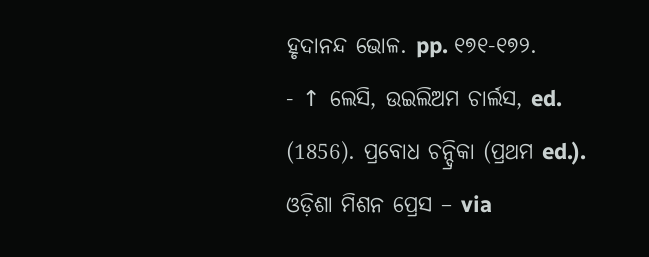ହୃଦାନନ୍ଦ ଭୋଳ. pp. ୧୭୧-୧୭୨.
- ↑ ଲେସି, ଉଇଲିଅମ ଚାର୍ଲସ, ed. (1856). ପ୍ରବୋଧ ଚନ୍ଦ୍ରିକା (ପ୍ରଥମ ed.). ଓଡ଼ିଶା ମିଶନ ପ୍ରେସ – via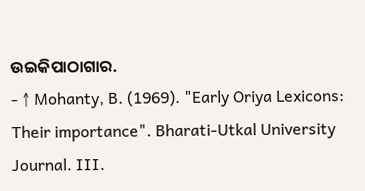ଉଇକିପାଠାଗାର.
- ↑ Mohanty, B. (1969). "Early Oriya Lexicons: Their importance". Bharati-Utkal University Journal. III.